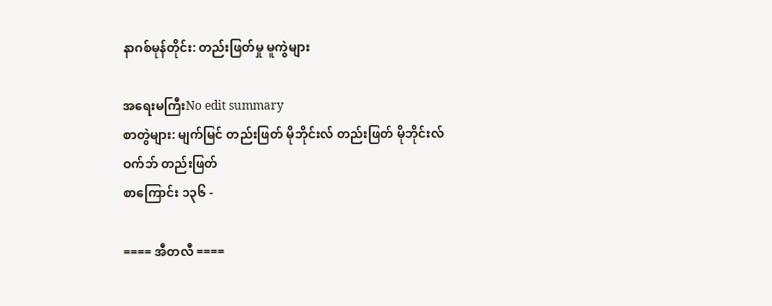နာဂစ်မုန်တိုင်း: တည်းဖြတ်မှု မူကွဲများ

အရေးမကြီးNo edit summary
စာတွဲများ: မျက်မြင် တည်းဖြတ် မိုဘိုင်းလ် တည်းဖြတ် မိုဘိုင်းလ် ဝက်ဘ် တည်းဖြတ်
စာကြောင်း ၁၃၆ -

==== အီတလီ ====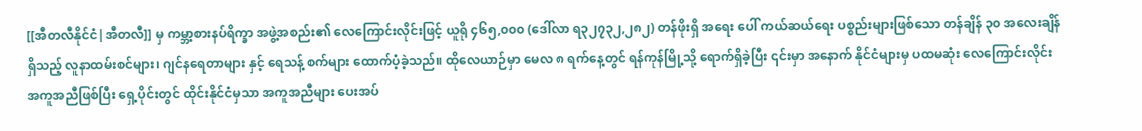[[အီတလီနိုင်ငံ|အီတလီ]] မှ ကမ္ဘာ့စားနပ်ရိက္ခာ အဖွဲ့အစည်း၏ လေကြောင်းလိုင်းဖြင့် ယူရို ၄၆၅,၀၀၀ (ဒေါ်လာ ရ၃၂၇၃၂,၂၈၂) တန်ဖိုးရှိ အရေး ပေါ် ကယ်ဆယ်ရေး ပစ္စည်းများဖြစ်သော တန်ချိန် ၃၀ အလေးချိန် ရှိသည့် လူနာထမ်းစင်များ၊ ဂျင်နရေတာများ နှင့် ရေသန့် စက်များ ထောက်ပံ့ခဲ့သည်။ ထိုလေယာဉ်မှာ မေလ ၈ ရက်နေ့တွင် ရန်ကုန်မြို့သို့ ရောက်ရှိခဲ့ပြီး ၎င်းမှာ အနောက် နိုင်ငံများမှ ပထမဆုံး လေကြောင်းလိုင်း အကူအညီဖြစ်ပြီး ရှေ့ပိုင်းတွင် ထိုင်းနိုင်ငံမှသာ အကူအညီများ ပေးအပ်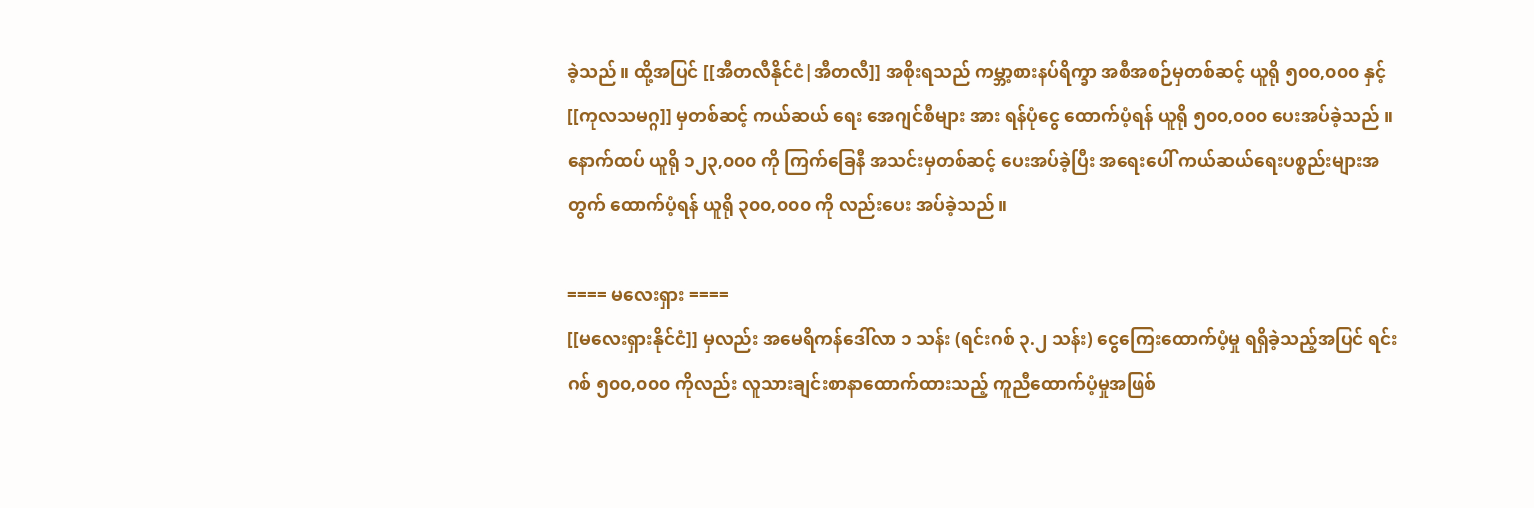ခဲ့သည်။ ထို့အပြင် [[အီတလီနိုင်ငံ|အီတလီ]] အစိုးရသည် ကမ္ဘာ့စားနပ်ရိက္ခာ အစီအစဉ်မှတစ်ဆင့် ယူရို ၅၀၀,၀၀၀ နှင့် [[ကုလသမဂ္ဂ]] မှတစ်ဆင့် ကယ်ဆယ် ရေး အေဂျင်စီများ အား ရန်ပုံငွေ ထောက်ပံ့ရန် ယူရို ၅၀၀,၀၀၀ ပေးအပ်ခဲ့သည် ။ နောက်ထပ် ယူရို ၁၂၃,၀၀၀ ကို ကြက်ခြေနီ အသင်းမှတစ်ဆင့် ပေးအပ်ခဲ့ပြီး အရေးပေါ် ကယ်ဆယ်ရေးပစ္စည်းများအတွက် ထောက်ပံ့ရန် ယူရို ၃၀၀,၀၀၀ ကို လည်းပေး အပ်ခဲ့သည်။

==== မလေးရှား ====
[[မလေးရှားနိုင်ငံ]] မှလည်း အမေရိကန်ဒေါ်လာ ၁ သန်း (ရင်းဂစ် ၃.၂ သန်း) ငွေကြေးထောက်ပံ့မှု ရရှိခဲ့သည့်အပြင် ရင်းဂစ် ၅၀၀,၀၀၀ ကိုလည်း လူသားချင်းစာနာထောက်ထားသည့် ကူညီထောက်ပံ့မှုအဖြစ်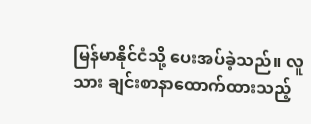မြန်မာနိုင်ငံသို့ ပေးအပ်ခဲ့သည်။ လူသား ချင်းစာနာထောက်ထားသည့်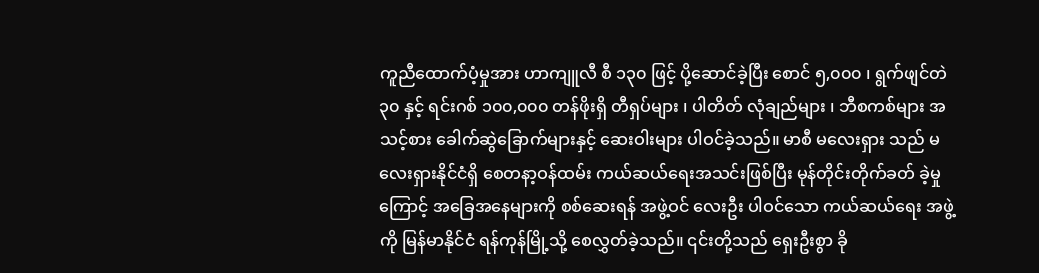ကူညီထောက်ပံ့မှုအား ဟာကျူလီ စီ ၁၃၀ ဖြင့် ပို့ဆောင်ခဲ့ပြီး စောင် ၅,၀၀၀ ၊ ရွက်ဖျင်တဲ ၃၀ နှင့် ရင်းဂစ် ၁၀၀,၀၀၀ တန်ဖိုးရှိ တီရှပ်များ ၊ ပါတိတ် လုံချည်များ ၊ ဘီစကစ်များ အသင့်စား ခေါက်ဆွဲခြောက်များနှင့် ဆေးဝါးများ ပါဝင်ခဲ့သည်။ မာစီ မလေးရှား သည် မလေးရှားနိုင်ငံရှိ စေတနာ့ဝန်ထမ်း ကယ်ဆယ်ရေးအသင်းဖြစ်ပြီး မုန်တိုင်းတိုက်ခတ် ခဲ့မှုကြောင့် အခြေအနေများကို စစ်ဆေးရန် အဖွဲ့ဝင် လေးဦး ပါဝင်သော ကယ်ဆယ်ရေး အဖွဲ့ကို မြန်မာနိုင်ငံ ရန်ကုန်မြို့သို့ စေလွှတ်ခဲ့သည်။ ၎င်းတို့သည် ရှေးဦးစွာ ခို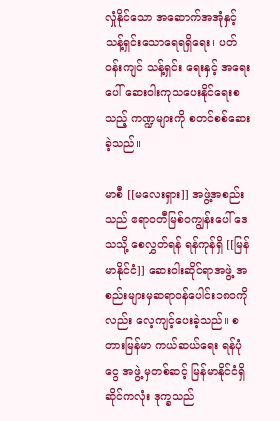လှုံနိုင်သော အဆောက်အအုံနှင့် သန့်ရှင်းသောရေရရှိရေး၊ ပတ်ဝန်းကျင် သန့်ရှင်း ရေးနှင့် အရေးပေါ် ဆေးဝါးကုသပေးနိုင်ရေးစသည့် ကဏ္ဍများကို စတင်စစ်ဆေးခဲ့သည်။

မာစီ [[မလေးရှား]] အဖွဲ့အစည်း သည် ဧရာဝတီမြစ်ဝကျွန်းပေါ် ဒေသသို့ စေလွှတ်ရန် ရန်ကုန်ရှိ [[မြန်မာနိုင်ငံ]] ဆေးဝါးဆိုင်ရာအဖွဲ့ အစည်းများမှဆရာဝန်ပေါင်း၁၈၀ကိုလည်း လေ့ကျင့်ပေးခဲ့သည်။ စတားမြန်မာ ကယ်ဆယ်ရေး ရန်ပုံငွေ အဖွဲ့ မှတစ်ဆင့် မြန်မာနိုင်ငံရှိ ဆိုင်ကလုံး ဒုက္ခသည်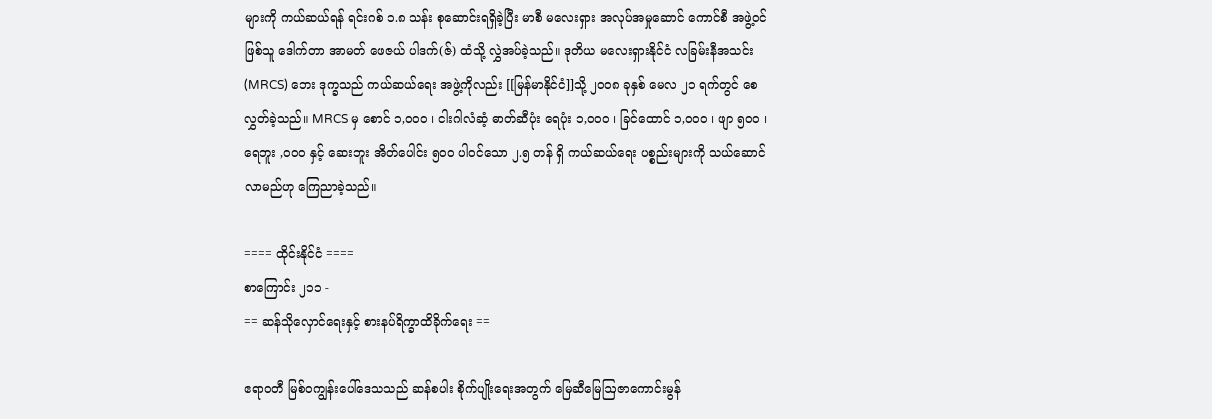များကို ကယ်ဆယ်ရန် ရင်းဂစ် ၁.၈ သန်း စုဆောင်းရရှိခဲ့ပြီး မာစီ မလေးရှား အလုပ်အမှုဆောင် ကောင်စီ အဖွဲ့ဝင်ဖြစ်သူ ဒေါက်တာ အာမတ် ဖေဇယ် ပါဒက်(ဇ်) ထံသို့ လွှဲအပ်ခဲ့သည်။ ဒုတိယ မလေးရှားနိုင်ငံ လခြမ်းနီအသင်း (MRCS) ဘေး ဒုက္ခသည် ကယ်ဆယ်ရေး အဖွဲ့ကိုလည်း [[မြန်မာနိုင်ငံ]]သို့ ၂၀၀၈ ခုနှစ် မေလ ၂၁ ရက်တွင် စေလွှတ်ခဲ့သည်။ MRCS မှ စောင် ၁,၀၀၀ ၊ ငါးဂါလံဆံ့ ဓာတ်ဆီပုံး ရေပုံး ၁,၀၀၀ ၊ ခြင်ထောင် ၁,၀၀၀ ၊ ဖျာ ၅၀၀ ၊ ရေဘူး ,၀၀၀ နှင့် ဆေးဘူး အိတ်ပေါင်း ၅၀၀ ပါဝင်သော ၂.၅ တန် ရှိ ကယ်ဆယ်ရေး ပစ္စည်းများကို သယ်ဆောင်လာမည်ဟု ကြေညာခဲ့သည်။

==== ထိုင်းနိုင်ငံ ====
စာကြောင်း ၂၁၁ -
== ဆန်သိုလှောင်ရေးနှင့် စားနပ်ရိက္ခာထိခိုက်ရေး ==

ဧရာဝတီ မြစ်ဝကျွန်းပေါ်ဒေသသည် ဆန်စပါး စိုက်ပျိုးရေးအတွက် မြေဆီမြေဩဇာကောင်းမွန်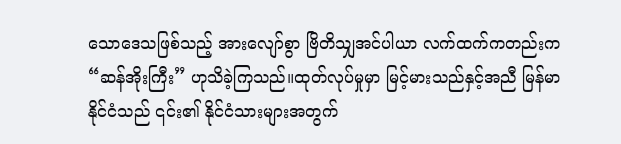သောဒေသဖြစ်သည့် အားလျော်စွာ ဗြိတိသျှအင်ပါယာ လက်ထက်ကတည်းက “ဆန်အိုးကြီး” ဟုသိခဲ့ကြသည်။ထုတ်လုပ်မှုမှာ မြင့်မားသည်နှင့်အညီ မြန်မာနိုင်ငံသည် ၎င်း၏ နိုင်ငံသားများအတွက်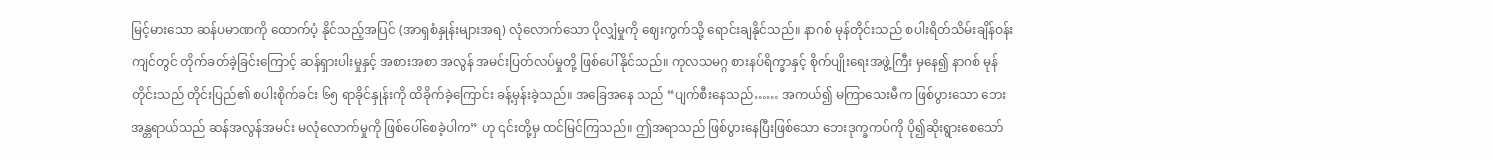မြင့်မားသော ဆန်ပမာဏကို ထောက်ပံ့ နိုင်သည့်အပြင် (အာရှစံနှုန်းများအရ) လုံလောက်သော ပိုလျှံမှုကို ဈေးကွက်သို့ ရောင်းချနိုင်သည်။ နာဂစ် မုန်တိုင်းသည် စပါးရိတ်သိမ်းချိန်ဝန်းကျင်တွင် တိုက်ခတ်ခဲ့ခြင်းကြောင့် ဆန်ရှားပါးမှုနှင့် အစားအစာ အလွန် အမင်းပြတ်လပ်မှုတို့ ဖြစ်ပေါ်နိုင်သည်။ ကုလသမဂ္ဂ စားနပ်ရိက္ခာနှင့် စိုက်ပျိုးရေးအဖွဲ့ကြီး မှနေ၍ နာဂစ် မုန်တိုင်းသည် တိုင်းပြည်၏ စပါးစိုက်ခင်း ၆၅ ရာခိုင်နှုန်းကို ထိခိုက်ခဲ့ကြောင်း ခန့်မှန်းခဲ့သည်။ အခြေအနေ သည် “ပျက်စီးနေသည်…… အကယ်၍ မကြာသေးမီက ဖြစ်ပွားသော ဘေးအန္တရာယ်သည် ဆန်အလွန်အမင်း မလုံလောက်မှုကို ဖြစ်ပေါ်စေခဲ့ပါက” ဟု ၎င်းတို့မှ ထင်မြင်ကြသည်။ ဤအရာသည် ဖြစ်ပွားနေပြီးဖြစ်သော ဘေးဒုက္ခကပ်ကို ပို၍ဆိုးရွားစေသော်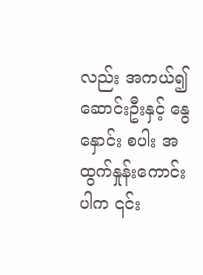လည်း အကယ်၍ ဆောင်းဦးနှင့် နွေနှောင်း စပါး အထွက်နှုန်းကောင်းပါက ၎င်း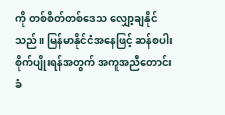ကို တစ်စိတ်တစ်ဒေသ လျှော့ချနိုင်သည်။ မြန်မာနိုင်ငံအနေဖြင့် ဆန်စပါး စိုက်ပျိုးရန်အတွက် အကူအညီတောင်းခံ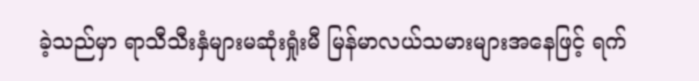ခဲ့သည်မှာ ရာသီသီးနှံများမဆုံးရှုံးမီ မြန်မာလယ်သမားများအနေဖြင့် ရက်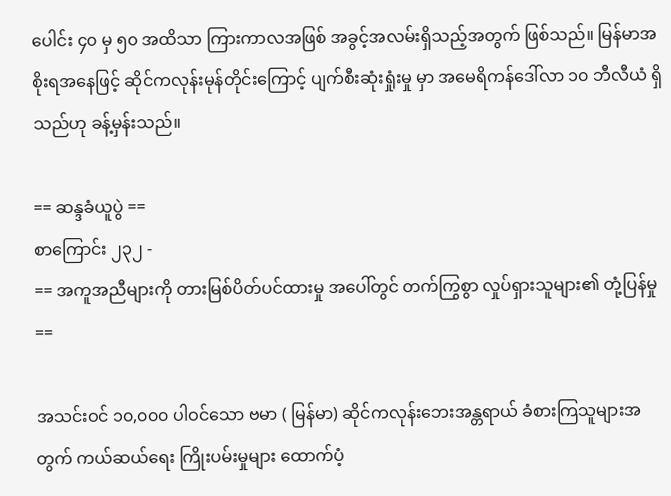ပေါင်း ၄၀ မှ ၅၀ အထိသာ ကြားကာလအဖြစ် အခွင့်အလမ်းရှိသည့်အတွက် ဖြစ်သည်။ မြန်မာအစိုးရအနေဖြင့် ဆိုင်ကလုန်းမုန်တိုင်းကြောင့် ပျက်စီးဆုံးရှုံးမှု မှာ အမေရိကန်ဒေါ်လာ ၁၀ ဘီလီယံ ရှိသည်ဟု ခန့်မှန်းသည်။

== ဆန္ဒခံယူပွဲ ==
စာကြောင်း ၂၃၂ -
== အကူအညီများကို တားမြစ်ပိတ်ပင်ထားမှု အပေါ်တွင် တက်ကြွစွာ လှုပ်ရှားသူများ၏ တုံ့ပြန်မှု ==

အသင်းဝင် ၁၀,၀၀၀ ပါဝင်သော ဗမာ ( မြန်မာ) ဆိုင်ကလုန်းဘေးအန္တရာယ် ခံစားကြသူများအတွက် ကယ်ဆယ်ရေး ကြိုးပမ်းမှုများ ထောက်ပံ့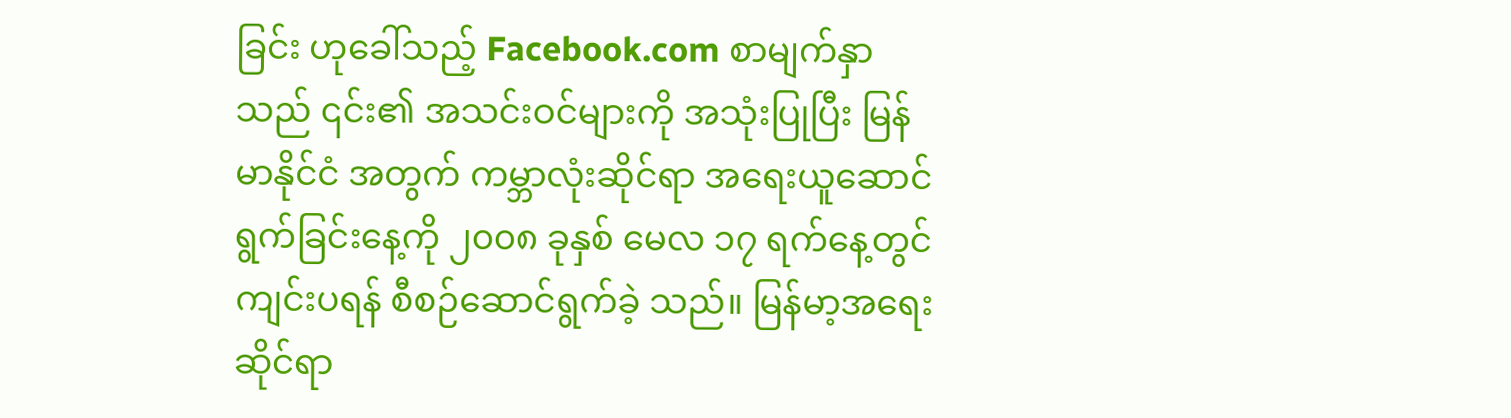ခြင်း ဟုခေါ်သည့် Facebook.com စာမျက်နှာသည် ၎င်း၏ အသင်းဝင်များကို အသုံးပြုပြီး မြန်မာနိုင်ငံ အတွက် ကမ္ဘာလုံးဆိုင်ရာ အရေးယူဆောင်ရွက်ခြင်းနေ့ကို ၂၀၀၈ ခုနှစ် မေလ ၁၇ ရက်နေ့တွင် ကျင်းပရန် စီစဉ်ဆောင်ရွက်ခဲ့ သည်။ မြန်မာ့အရေးဆိုင်ရာ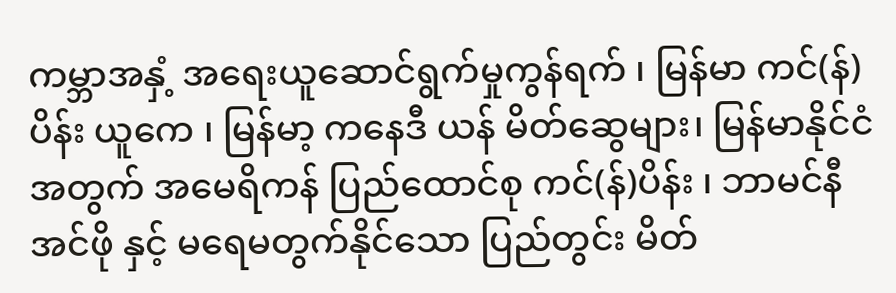ကမ္ဘာအနှံ့ အရေးယူဆောင်ရွက်မှုကွန်ရက် ၊ မြန်မာ ကင်(န်)ပိန်း ယူကေ ၊ မြန်မာ့ ကနေဒီ ယန် မိတ်ဆွေများ၊ မြန်မာနိုင်ငံ အတွက် အမေရိကန် ပြည်ထောင်စု ကင်(န်)ပိန်း ၊ ဘာမင်နီ အင်ဖို နှင့် မရေမတွက်နိုင်သော ပြည်တွင်း မိတ်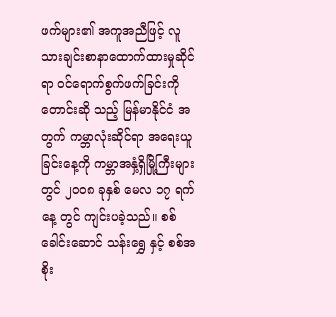ဖက်များ၏ အကူအညီဖြင့် လူသားချင်းစာနာထောက်ထားမှုဆိုင်ရာ ဝင်ရောက်စွက်ဖက်ခြင်းကို တောင်းဆို သည့် မြန်မာနိုင်ငံ အတွက် ကမ္ဘာလုံးဆိုင်ရာ အရေးယူခြင်းနေ့ကို ကမ္ဘာအနှံ့ရှိမြို့ကြီးများတွင် ၂၀၀၈ ခုနှစ် မေလ ၁၇ ရက်နေ့ တွင် ကျင်းပခဲ့သည်။ စစ်ခေါင်းဆောင် သန်းရွှေ နှင့် စစ်အစိုး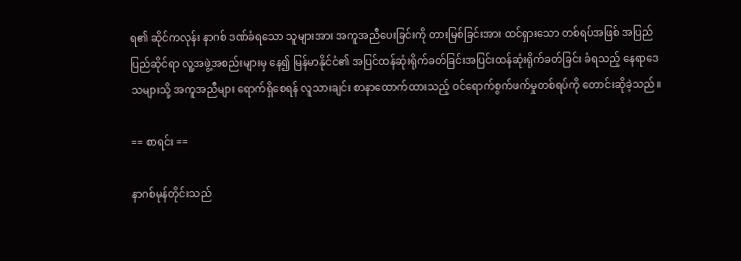ရ၏ ဆိုင်ကလုန်း နာဂစ် ဒဏ်ခံရသော သူများအား အကူအညီပေးခြင်းကို တားမြစ်ခြင်းအား ထင်ရှားသော တစ်ရပ်အဖြစ် အပြည်ပြည်ဆိုင်ရာ လူ့အဖွဲ့အစည်းများမှ နေ၍ မြန်မာနိုင်ငံ၏ အပြင်ထန်ဆုံးရိုက်ခတ်ခြင်းအပြင်းထန်ဆုံးရိုက်ခတ်ခြင်း ခံရသည့် နေရာဒေသများသို့ အကူအညီများ ရောက်ရှိစေရန် လူသားချင်း စာနာထောက်ထားသည့် ဝင်ရောက်စွက်ဖက်မှုတစ်ရပ်ကို တောင်းဆိုခဲ့သည်။

== စာရင်း ==

နာဂစ်မုန်တိုင်းသည်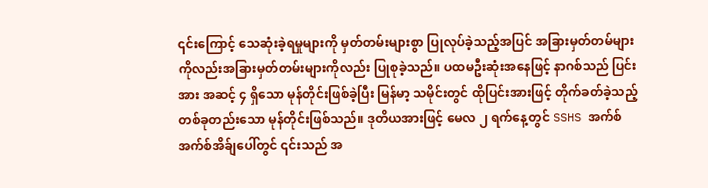၎င်းကြောင့် သေဆုံးခဲ့ရမှုများကို မှတ်တမ်းများစွာ ပြုလုပ်ခဲ့သည့်အပြင် အခြားမှတ်တမ်များကိုလည်းအခြားမှတ်တမ်းများကိုလည်း ပြုစုခဲ့သည်။ ပထမဦးဆုံးအနေဖြင့် နာဂစ်သည် ပြင်းအား အဆင့် ၄ ရှိသော မုန်တိုင်းဖြစ်ခဲ့ပြီး မြန်မာ့ သမိုင်းတွင် ထိုပြင်းအားဖြင့် တိုက်ခတ်ခဲ့သည့် တစ်ခုတည်းသော မုန်တိုင်းဖြစ်သည်။ ဒုတိယအားဖြင့် မေလ ၂ ရက်နေ့တွင် SSHS အက်စ်အက်စ်အိခ်ျပေါ်တွင် ၎င်းသည် အ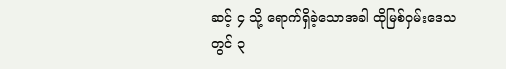ဆင့် ၄ သို့ ရောက်ရှိခဲ့သောအခါ ထိုမြစ်ဝှမ်းဒေသတွင် ၃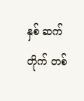နှစ် ဆက်တိုက် တစ်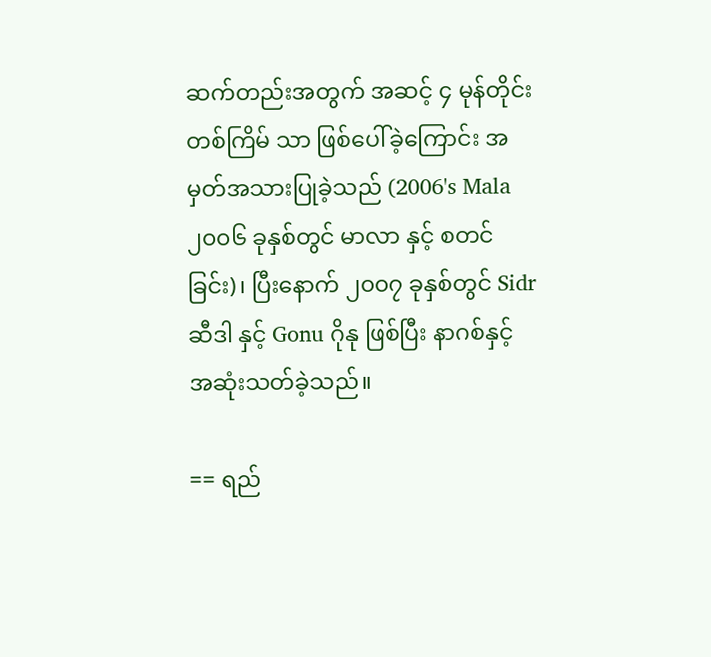ဆက်တည်းအတွက် အဆင့် ၄ မုန်တိုင်း တစ်ကြိမ် သာ ဖြစ်ပေါ်ခဲ့ကြောင်း အမှတ်အသားပြုခဲ့သည် (2006's Mala ၂၀၀၆ ခုနှစ်တွင် မာလာ နှင့် စတင်ခြင်း)၊ ပြီးနောက် ၂၀၀၇ ခုနှစ်တွင် Sidr ဆီဒါ နှင့် Gonu ဂိုနု ဖြစ်ပြီး နာဂစ်နှင့် အဆုံးသတ်ခဲ့သည်။

== ရည်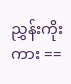ညွှန်းကိုးကား ==